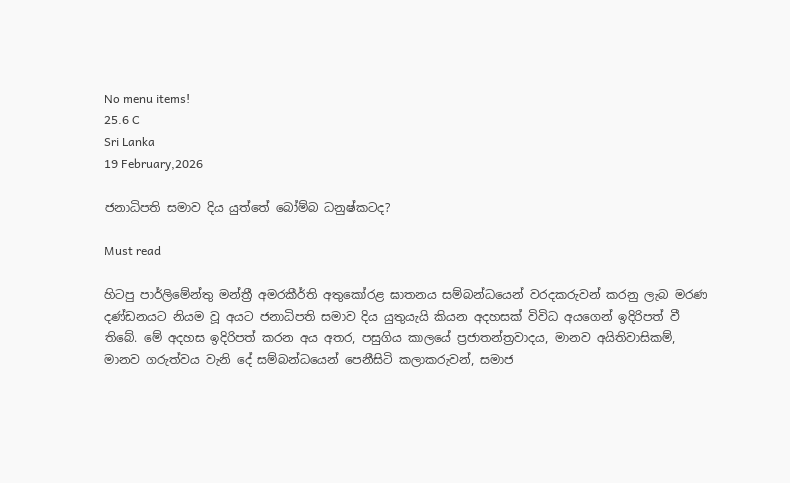No menu items!
25.6 C
Sri Lanka
19 February,2026

ජනාධිපති සමාව දිය යුත්තේ බෝම්බ ධනුෂ්කටද?

Must read

හිටපු පාර්ලිමේන්තු මන්ත්‍රී අමරකීර්ති අතුකෝරළ ඝාතනය සම්බන්ධයෙන් වරදකරුවන් කරනු ලැබ මරණ දණ්ඩනයට නියම වූ අයට ජනාධිපති සමාව දිය යුතුයැයි කියන අදහසක් විවිධ අයගෙන් ඉදිරිපත් වී තිබේ. මේ අදහස ඉදිරිපත් කරන අය අතර, පසුගිය කාලයේ ප්‍රජාතන්ත්‍රවාදය, මානව අයිතිවාසිකම්, මානව ගරුත්වය වැනි දේ සම්බන්ධයෙන් පෙනීසිටි කලාකරුවන්, සමාජ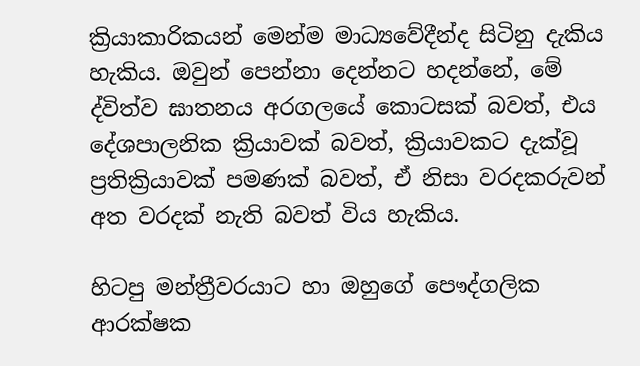ක්‍රියාකාරිකයන් මෙන්ම මාධ්‍යවේදීන්ද සිටිනු දැකිය හැකිය. ඔවුන් පෙන්නා දෙන්නට හදන්නේ, මේ ද්විත්ව ඝාතනය අරගලයේ කොටසක් බවත්, එය දේශපාලනික ක්‍රියාවක් බවත්, ක්‍රියාවකට දැක්වූ ප්‍රතික්‍රියාවක් පමණක් බවත්, ඒ නිසා වරදකරුවන් අත වරදක් නැති බවත් විය හැකිය.

හිටපු මන්ත්‍රීවරයාට හා ඔහුගේ පෞද්ගලික ආරක්ෂක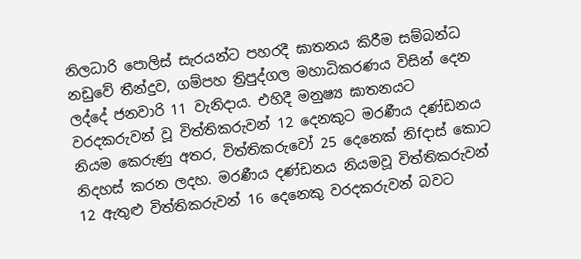නිලධාරි පොලිස් සැරයන්ට පහරදී ඝාතනය කිරීම සම්බන්ධ නඩුවේ තීන්දුව, ගම්පහ ත්‍රිපුද්ගල මහාධිකරණය විසින් දෙන ලද්දේ ජනවාරි 11 වැනිදාය. එහිදී මනුෂ්‍ය ඝාතනයට වරදකරුවන් වූ විත්තිකරුවන් 12 දෙනකුට මරණීය දණ්ඩනය නියම කෙරුණු අතර, විත්තිකරුවෝ 25 දෙනෙක් නිfදාස් කොට නිදහස් කරන ලදහ. මරණීය දණ්ඩනය නියමවූ විත්තිකරුවන් 12 ඇතුළු විත්තිකරුවන් 16 දෙනෙකු වරදකරුවන් බවට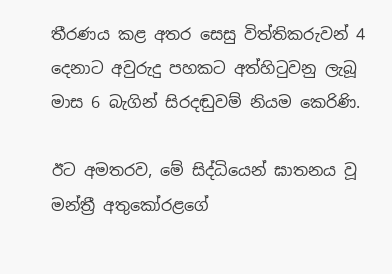තීරණය කළ අතර සෙසු විත්තිකරුවන් 4 දෙනාට අවුරුදු පහකට අත්හිටුවනු ලැබූ මාස 6 බැගින් සිරදඬුවම් නියම කෙරිණි.

ඊට අමතරව, මේ සිද්ධියෙන් ඝාතනය වූ මන්ත්‍රී අතුකෝරළගේ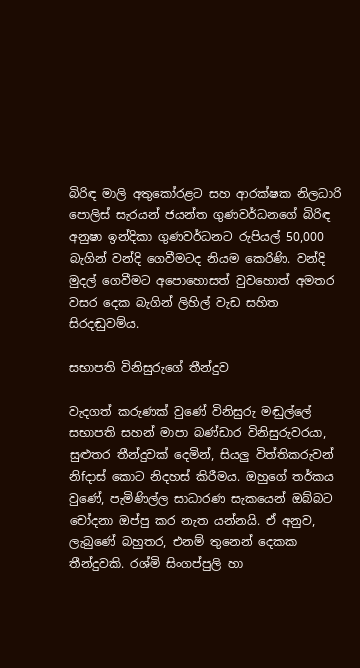බිරිඳ මාලි අතුකෝරළට සහ ආරක්ෂක නිලධාරි පොලිස් සැරයන් ජයන්ත ගුණවර්ධනගේ බිරිඳ අනුෂා ඉන්දිකා ගුණවර්ධනට රුපියල් 50,000 බැගින් වන්දි ගෙවීමටද නියම කෙරිණි. වන්දි මුදල් ගෙවීමට අපොහොසත් වුවහොත් අමතර වසර දෙක බැගින් ලිහිල් වැඩ සහිත සිරදඬුවම්ය.

සභාපති විනිසුරුගේ තීන්දුව

වැදගත් කරුණක් වුණේ විනිසුරු මඬුල්ලේ සභාපති සහන් මාපා බණ්ඩාර විනිසුරුවරයා, සුළුතර තීන්දුවක් දෙමින්, සියලු විත්තිකරුවන් නිfදාස් කොට නිදහස් කිරීමය. ඔහුගේ තර්කය වුණේ, පැමිණිල්ල සාධාරණ සැකයෙන් ඔබ්බට චෝදනා ඔප්පු කර නැත යන්නයි. ඒ අනුව, ලැබුණේ බහුතර, එනම් තුනෙන් දෙකක තීන්දුවකි. රශ්මි සිංගප්පුලි හා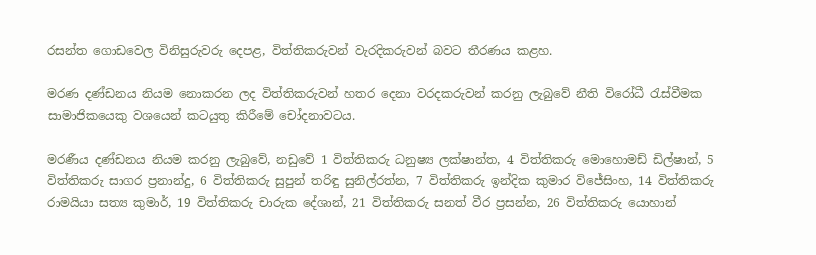රසන්ත ගොඩවෙල විනිසුරුවරු දෙපළ, විත්තිකරුවන් වැරදිකරුවන් බවට තීරණය කළහ.

මරණ දණ්ඩනය නියම නොකරන ලද විත්තිකරුවන් හතර දෙනා වරදකරුවන් කරනු ලැබුවේ නීති විරෝධී රැස්වීමක සාමාජිකයෙකු වශයෙන් කටයුතු කිරීමේ චෝදනාවටය.

මරණීය දණ්ඩනය නියම කරනු ලැබුවේ, නඩුවේ 1 විත්තිකරු ධනුෂ්‍ය ලක්ෂාන්ත, 4 විත්තිකරු මොහොමඩ් ඩිල්ෂාන්, 5 විත්තිකරු සාගර ප්‍රනාන්දු, 6 විත්තිකරු සුපුන් තරිඳු සුනිල්රත්න, 7 විත්තිකරු ඉන්දික කුමාර විජේසිංහ, 14 විත්තිකරු රාමයියා සත්‍ය කුමාර්, 19 විත්තිකරු චාරුක දේශාන්, 21 විත්තිකරු සනත් වීර ප්‍රසන්න, 26 විත්තිකරු යොහාන්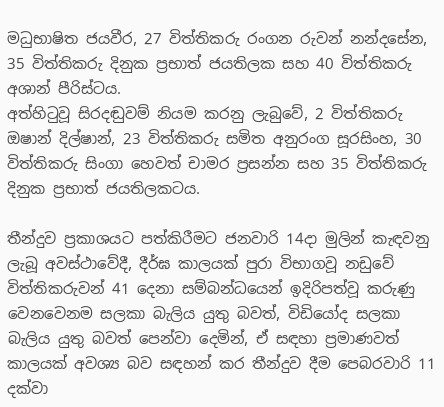මධුභාෂිත ජයවීර, 27 විත්තිකරු රංගන රුවන් නන්දසේන, 35 විත්තිකරු දිනුක ප්‍රභාත් ජයතිලක සහ 40 විත්තිකරු අශාන් පීරිස්ටය.
අත්හිටුවූ සිරදඬුවම් නියම කරනු ලැබුවේ, 2 විත්තිකරු ඔෂාන් දිල්ෂාන්, 23 විත්තිකරු සමිත අනුරංග සූරසිංහ, 30 විත්තිකරු සිංගා හෙවත් චාමර ප්‍රසන්න සහ 35 විත්තිකරු දිනුක ප්‍රභාත් ජයතිලකටය.

තීන්දුව ප්‍රකාශයට පත්කිරීමට ජනවාරි 14දා මුලින් කැඳවනු ලැබූ අවස්ථාවේදී, දීර්ඝ කාලයක් පුරා විභාගවූ නඩුවේ විත්තිකරුවන් 41 දෙනා සම්බන්ධයෙන් ඉදිරිපත්වූ කරුණු වෙනවෙනම සලකා බැලිය යුතු බවත්, විඩියෝද සලකා බැලිය යුතු බවත් පෙන්වා දෙමින්, ඒ සඳහා ප්‍රමාණවත් කාලයක් අවශ්‍ය බව සඳහන් කර තීන්දුව දීම පෙබරවාරි 11 දක්වා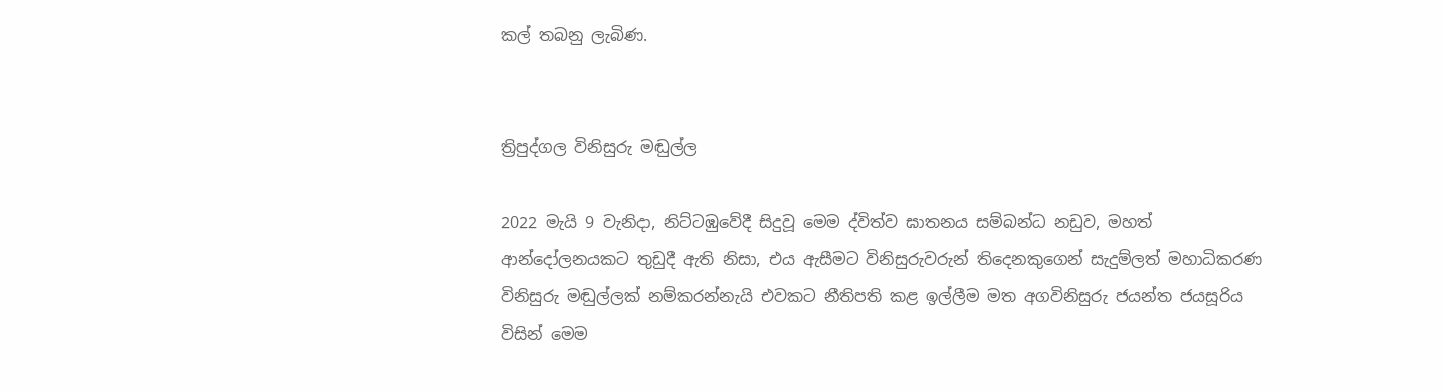කල් තබනු ලැබිණ.


ත්‍රිපුද්ගල විනිසුරු මඬුල්ල

2022 මැයි 9 වැනිදා, නිට්ටඹුවේදී සිදුවූ මෙම ද්විත්ව ඝාතනය සම්බන්ධ නඩුව, මහත් ආන්දෝලනයකට තුඩුදී ඇති නිසා, එය ඇසීමට විනිසුරුවරුන් තිදෙනකුගෙන් සැදුම්ලත් මහාධිකරණ විනිසුරු මඬුල්ලක් නම්කරන්නැයි එවකට නීතිපති කළ ඉල්ලීම මත අගවිනිසුරු ජයන්ත ජයසූරිය විසින් මෙම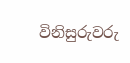විනිසුරුවරු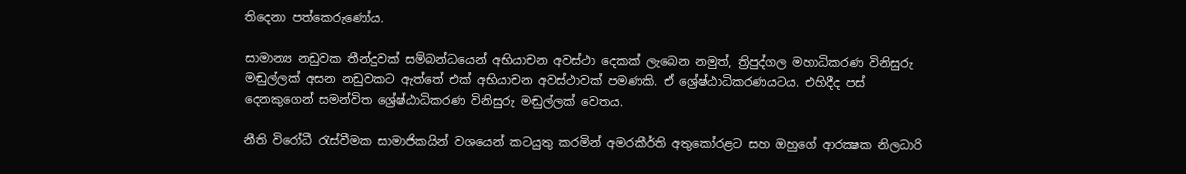තිදෙනා පත්කෙරුණෝය.

සාමාන්‍ය නඩුවක තීන්දුවක් සම්බන්ධයෙන් අභියාචන අවස්ථා දෙකක් ලැබෙන නමුත්, ත්‍රිපුද්ගල මහාධිකරණ විනිසුරු මඬුල්ලක් අසන නඩුවකට ඇත්තේ එක් අභියාචන අවස්ථාවක් පමණකි. ඒ ශ්‍රේෂ්ඨාධිකරණයටය. එහිදීද පස් දෙනකුගෙන් සමන්විත ශ්‍රේෂ්ඨාධිකරණ විනිසුරු මඬුල්ලක් වෙතය.

නීති විරෝධී රැස්වීමක සාමාජිකයින් වශයෙන් කටයුතු කරමින් අමරකීර්ති අතුකෝරළට සහ ඔහුගේ ආරක්‍ෂක නිලධාරි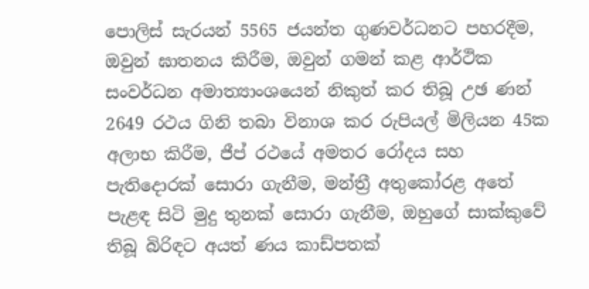පොලිස් සැරයන් 5565 ජයන්ත ගුණවර්ධනට පහරදීම, ඔවුන් ඝාතනය කිරීම, ඔවුන් ගමන් කළ ආර්ථික සංවර්ධන අමාත්‍යාංශයෙන් නිකුත් කර තිබූ උඡ ණන්‍ 2649 රථය ගිනි තබා විනාශ කර රුපියල් මිලියන 45ක අලාභ කිරීම, ජීප් රථයේ අමතර රෝදය සහ පැතිදොරක් සොරා ගැනීම, මන්ත්‍රී අතුකෝරළ අතේ පැළඳ සිටි මුදු තුනක් සොරා ගැනීම, ඔහුගේ සාක්කුවේ තිබූ බිරිඳට අයත් ණය කාඩ්පතක්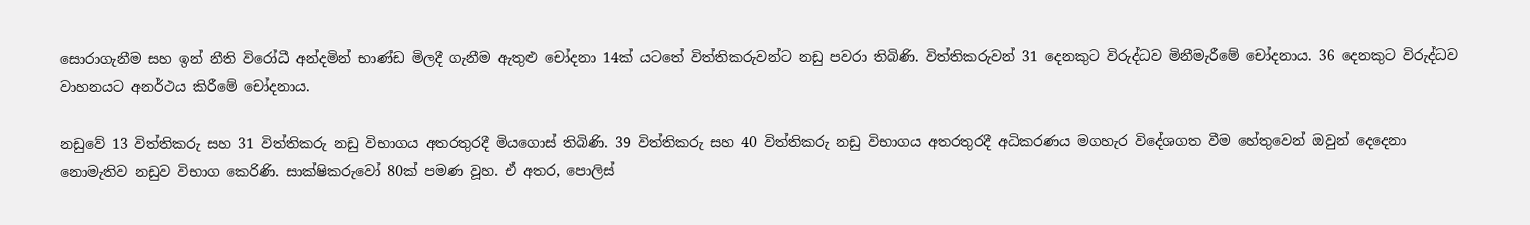සොරාගැනීම සහ ඉන් නීති විරෝධී අන්දමින් භාණ්ඩ මිලදී ගැනීම ඇතුළු චෝදනා 14ක් යටතේ විත්තිකරුවන්ට නඩු පවරා තිබිණි. විත්තිකරුවන් 31 දෙනකුට විරුද්ධව මිනීමැරීමේ චෝදනාය. 36 දෙනකුට විරුද්ධව වාහනයට අනර්ථය කිරීමේ චෝදනාය.

නඩුවේ 13 විත්තිකරු සහ 31 විත්තිකරු නඩු විභාගය අතරතුරදී මියගොස් තිබිණි. 39 විත්තිකරු සහ 40 විත්තිකරු නඩු විභාගය අතරතුරදී අධිකරණය මගහැර විදේශගත වීම හේතුවෙන් ඔවුන් දෙදෙනා නොමැතිව නඩුව විභාග කෙරිණි. සාක්ෂිකරුවෝ 80ක් පමණ වූහ. ඒ අතර, පොලිස්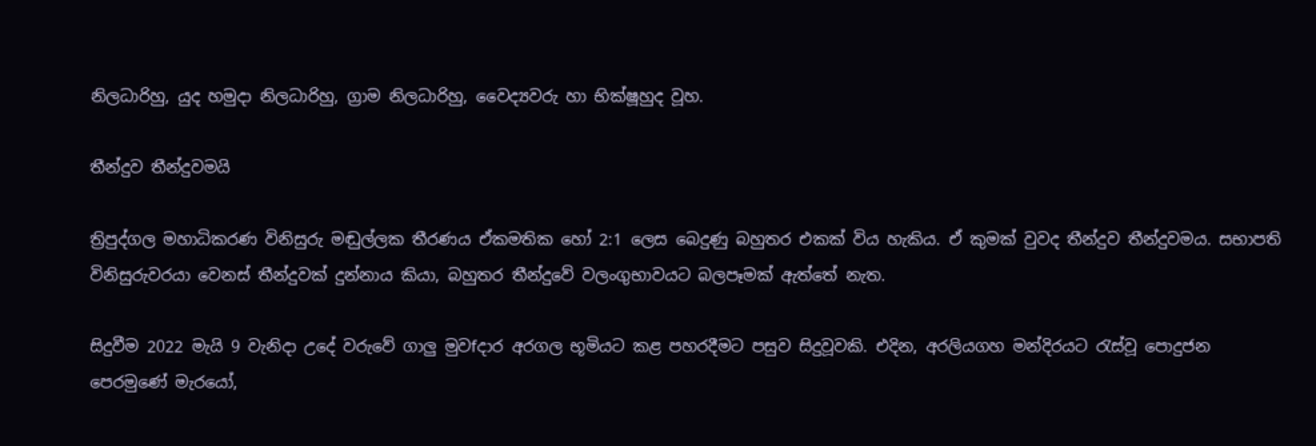නිලධාරිහු, යුද හමුදා නිලධාරිහු, ග්‍රාම නිලධාරිහු, වෛද්‍යවරු හා භික්ෂූහුද වූහ.

තීන්දුව තීන්දුවමයි

ත්‍රිපුද්ගල මහාධිකරණ විනිසුරු මඬුල්ලක තීරණය ඒකමතික හෝ 2:1 ලෙස බෙදුණු බහුතර එකක් විය හැකිය. ඒ කුමක් වුවද තීන්දුව තීන්දුවමය. සභාපති විනිසුරුවරයා වෙනස් තීන්දුවක් දුන්නාය කියා, බහුතර තීන්දුවේ වලංගුභාවයට බලපෑමක් ඇත්තේ නැත.

සිදුවීම 2022 මැයි 9 වැනිදා උදේ වරුවේ ගාලු මුවfදාර අරගල භූමියට කළ පහරදීමට පසුව සිදුවූවකි. එදින, අරලියගහ මන්දිරයට රැස්වූ පොදුජන පෙරමුණේ මැරයෝ,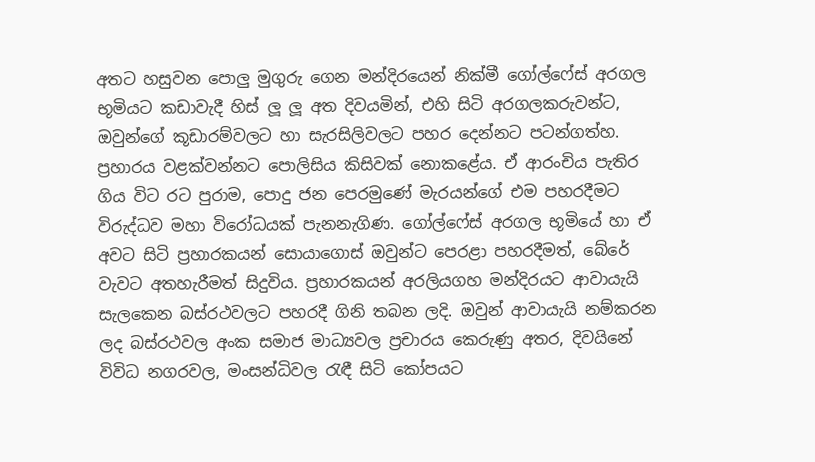අතට හසුවන පොලු මුගුරු ගෙන මන්දිරයෙන් නික්මී ගෝල්ෆේස් අරගල භූමියට කඩාවැදී හිස් ලූ ලූ අත දිවයමින්, එහි සිටි අරගලකරුවන්ට, ඔවුන්ගේ කූඩාරම්වලට හා සැරසිලිවලට පහර දෙන්නට පටන්ගත්හ. ප්‍රහාරය වළක්වන්නට පොලිසිය කිසිවක් නොකළේය. ඒ ආරංචිය පැතිර ගිය විට රට පුරාම, පොදු ජන පෙරමුණේ මැරයන්ගේ එම පහරදීමට විරුද්ධව මහා විරෝධයක් පැනනැගිණ. ගෝල්ෆේස් අරගල භූමියේ හා ඒ අවට සිටි ප්‍රහාරකයන් සොයාගොස් ඔවුන්ට පෙරළා පහරදීමත්, බේරේ වැවට අතහැරීමත් සිදුවිය. ප්‍රහාරකයන් අරලියගහ මන්දිරයට ආවායැයි සැලකෙන බස්රථවලට පහරදී ගිනි තබන ලදි. ඔවුන් ආවායැයි නම්කරන ලද බස්රථවල අංක සමාජ මාධ්‍යවල ප්‍රචාරය කෙරුණු අතර, දිවයිනේ විවිධ නගරවල, මංසන්ධිවල රැඳී සිටි කෝපයට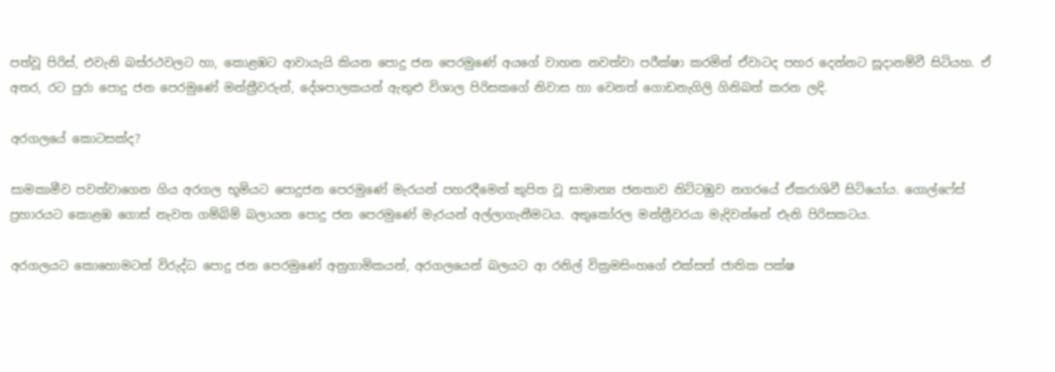පත්වූ පිරිස්, එවැනි බස්රථවලට හා, කොළඹට ආවායැයි කියන පොදු ජන පෙරමුණේ අයගේ වාහන නවත්වා පරීක්ෂා කරමින් ඒවාටද පහර දෙන්නට සූදානම්වී සිටියහ. ඒ අතර, රට පුරා පොදු ජන පෙරමුණේ මන්ත්‍රීවරුන්, දේශපාලකයන් ඇතුළු විශාල පිරිසකගේ නිවාස හා වෙනත් ගොඩනැගිලි ගිනිබත් කරන ලදි.

අරගලයේ කොටසක්ද?

සාමකාමීව පවත්වාගෙන ගිය අරගල භූමියට පොදුජන පෙරමුණේ මැරයන් පහරදීමෙන් කුපිත වූ සාමාන්‍ය ජනතාව නිට්ටඹුව නගරයේ ඒකරාශිවී සිටියෝය. ගොල්ෆේස් ප්‍රහාරයට කොළඹ ගොස් නැවත ගම්බිම් බලායන පොදු ජන පෙරමුණේ මැරයන් අල්ලාගැනීමටය. අතුකෝරල මන්ත්‍රීවරයා මැදිවන්නේ එැනි පිරිසකටය.

අරගලයට කොහොමටත් විරුද්ධ පොදු ජන පෙරමුණේ අනුගාමිකයන්, අරගලයෙන් බලයට ආ රනිල් වික්‍රමසිංහගේ එක්සත් ජාතික පක්ෂ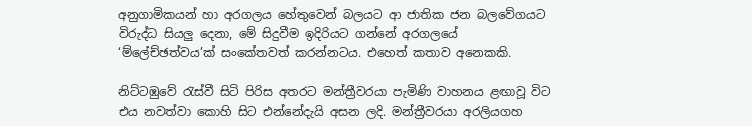අනුගාමිකයන් හා අරගලය හේතුවෙන් බලයට ආ ජාතික ජන බලවේගයට විරුද්ධ සියලු දෙනා, මේ සිදුවීම ඉදිරියට ගන්නේ අරගලයේ ‘ම්ලේච්ඡත්වය’ක් සංකේතවත් කරන්නටය. එහෙත් කතාව අනෙකකි.

නිට්ටඹුවේ රැස්වී සිටි පිරිස අතරට මන්ත්‍රීවරයා පැමිණි වාහනය ළඟාවූ විට එය නවත්වා කොහි සිට එන්නේදැයි අසන ලදි. මන්ත්‍රීවරයා අරලියගහ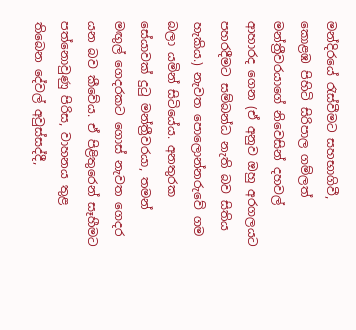මන්දිරයේ රැස්වීමට සහභාගිවී, කොළඹ පිහිටි සිරිපාල ගම්ලත් මන්ත්‍රීවරයාගේ නිවෙසින් දහවල් ආහාරද ගෙන (ඒ අනුව ඔහු අරගලයට පහරදීමට සම්බන්ධ නැති බව සිතිය හැකිය.) නැවත පොලොන්නරුවේ ගම බලා යමින් සිටියේය. අනතුරක සේයාවක් දුටු මන්ත්‍රීවරයා, තමන් මඟුල් ගෙදරකට ගොස් නැවත ගෙදර යන බව කීවේය. ඒ පිළිතුරෙන් සෑහීමට පත්නොවුණු පිරිස, වාහනය තුළ තිබෙන දේවල් අවුස්සද්දී,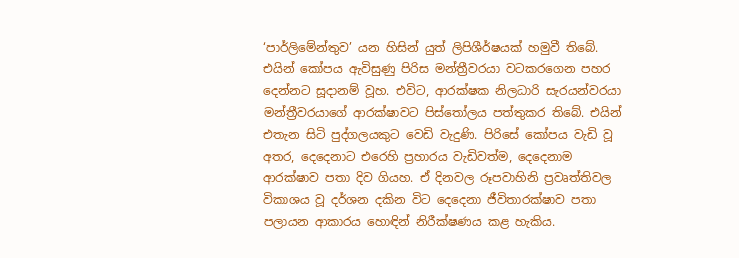‘පාර්ලිමේන්තුව’ යන හිසින් යුත් ලිපිශීර්ෂයක් හමුවී තිබේ. එයින් කෝපය ඇවිසුණු පිරිස මන්ත්‍රීවරයා වටකරගෙන පහර දෙන්නට සූදානම් වූහ. එවිට, ආරක්ෂක නිලධාරි සැරයන්වරයා මන්ත්‍රීවරයාගේ ආරක්ෂාවට පිස්තෝලය පත්තුකර තිබේ. එයින් එතැන සිටි පුද්ගලයකුට වෙඩි වැදුණි. පිරිසේ කෝපය වැඩි වූ අතර, දෙදෙනාට එරෙහි ප්‍රහාරය වැඩිවත්ම, දෙදෙනාම ආරක්ෂාව පතා දිව ගියහ. ඒ දිනවල රූපවාහිනි ප්‍රවෘත්තිවල විකාශය වූ දර්ශන දකින විට දෙදෙනා ජීවිතාරක්ෂාව පතා පලායන ආකාරය හොඳින් නිරීක්ෂණය කළ හැකිය.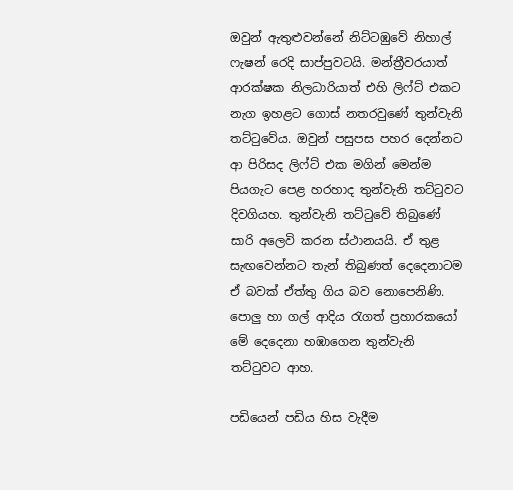ඔවුන් ඇතුළුවන්නේ නිට්ටඹුවේ නිහාල් ෆැෂන් රෙදි සාප්පුවටයි. මන්ත්‍රීවරයාත් ආරක්ෂක නිලධාරියාත් එහි ලිෆ්ට් එකට නැග ඉහළට ගොස් නතරවුණේ තුන්වැනි තට්ටුවේය. ඔවුන් පසුපස පහර දෙන්නට ආ පිරිසද ලිෆ්ට් එක මගින් මෙන්ම පියගැට පෙළ හරහාද තුන්වැනි තට්ටුවට දිවගියහ. තුන්වැනි තට්ටුවේ තිබුණේ සාරි අලෙවි කරන ස්ථානයයි. ඒ තුළ සැඟවෙන්නට තැන් තිබුණත් දෙදෙනාටම ඒ බවක් ඒත්තු ගිය බව නොපෙනිණි. පොලු හා ගල් ආදිය රැගත් ප්‍රහාරකයෝ මේ දෙදෙනා හඹාගෙන තුන්වැනි තට්ටුවට ආහ.

පඩියෙන් පඩිය හිස වැදීම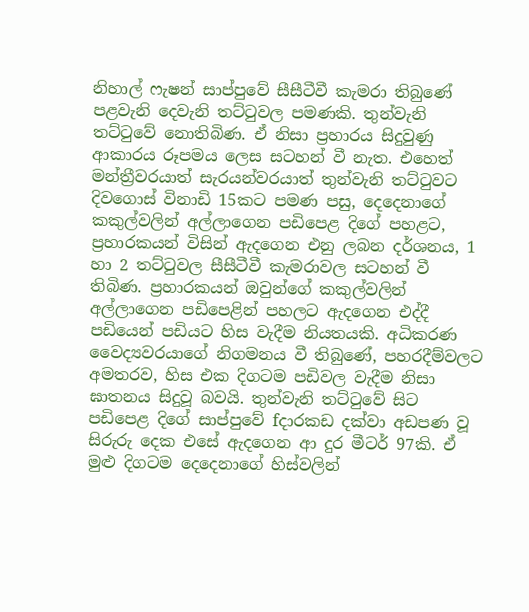නිහාල් ෆැෂන් සාප්පුවේ සීසීටීවී කැමරා තිබුණේ පළවැනි දෙවැනි තට්ටුවල පමණකි. තුන්වැනි තට්ටුවේ නොතිබිණ. ඒ නිසා ප්‍රහාරය සිදුවුණු ආකාරය රූපමය ලෙස සටහන් වී නැත. එහෙත් මන්ත්‍රීවරයාත් සැරයන්වරයාත් තුන්වැනි තට්ටුවට දිවගොස් විනාඩි 15කට පමණ පසු, දෙදෙනාගේ කකුල්වලින් අල්ලාගෙන පඩිපෙළ දිගේ පහළට, ප්‍රහාරකයන් විසින් ඇදගෙන එනු ලබන දර්ශනය, 1 හා 2 තට්ටුවල සීසීටීවී කැමරාවල සටහන් වී තිබිණ. ප්‍රහාරකයන් ඔවුන්ගේ කකුල්වලින් අල්ලාගෙන පඩිපෙළින් පහලට ඇදගෙන එද්දී පඩියෙන් පඩියට හිස වැදීම නියතයකි. අධිකරණ වෛද්‍යවරයාගේ නිගමනය වී තිබුණේ, පහරදීම්වලට අමතරව, හිස එක දිගටම පඩිවල වැදීම නිසා ඝාතනය සිදුවූ බවයි. තුන්වැනි තට්ටුවේ සිට පඩිපෙළ දිගේ සාප්පුවේ fදාරකඩ දක්වා අඩපණ වූ සිරුරු දෙක එසේ ඇදගෙන ආ දුර මීටර් 97කි. ඒ මුළු දිගටම දෙදෙනාගේ හිස්වලින්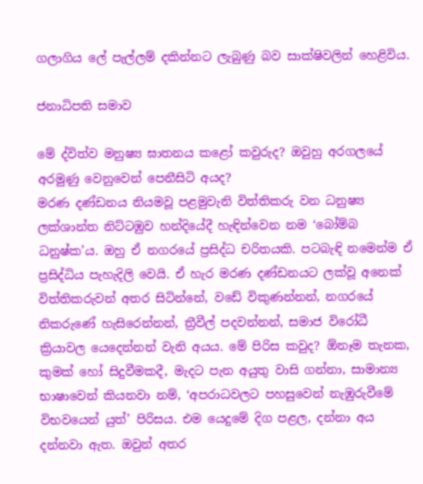ගලාගිය ලේ පැල්ලම් දකින්නට ලැබුණු බව සාක්ෂිවලින් හෙළිවිය.

ජනාධිපති සමාව

මේ ද්විත්ව මනුෂ්‍ය ඝාතනය කළෝ කවුරුද? ඔවුහු අරගලයේ අරමුණු වෙනුවෙන් පෙනීසිටි අයද?
මරණ දණ්ඩනය නියමවූ පළමුවැනි විත්තිකරු වන ධනුෂ්‍ය ලක්ශාන්ත නිට්ටඹුව හන්දියේදී හැඳින්වෙන නම ‘බෝම්බ ධනුෂ්ක’ය. ඔහු ඒ නගරයේ ප්‍රසිද්ධ චරිතයකි. පටබැඳි නමෙන්ම ඒ ප්‍රසිද්ධිය පැහැදිලි වෙයි. ඒ හැර මරණ දණ්ඩනයට ලක්වූ අනෙක් විත්තිකරුවන් අතර සිටින්නේ, වඩේ විකුණන්නන්, නගරයේ නිකරුණේ හැසිරෙන්නන්, ත්‍රීවීල් පදවන්නන්, සමාජ විරෝධී ක්‍රියාවල යෙදෙන්නන් වැනි අයය. මේ පිරිස කවුද? ඕනෑම තැනක, කුමක් හෝ සිදුවීමකදී, මැදට පැන අයුතු වාසි ගන්නා, සාමාන්‍ය භාෂාවෙන් කියනවා නම්, ‘අපරාධවලට පහසුවෙන් නැඹුරුවීමේ විභවයෙන් යුත්’ පිරිසය. එම යෙදුමේ දිග පළල, දන්නා අය දන්නවා ඇත. ඔවුන් අතර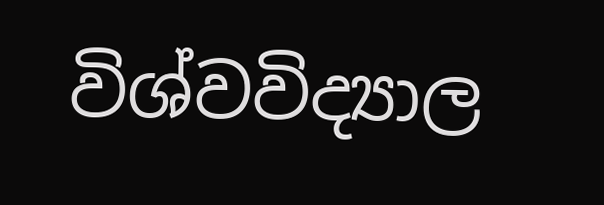විශ්වවිද්‍යාල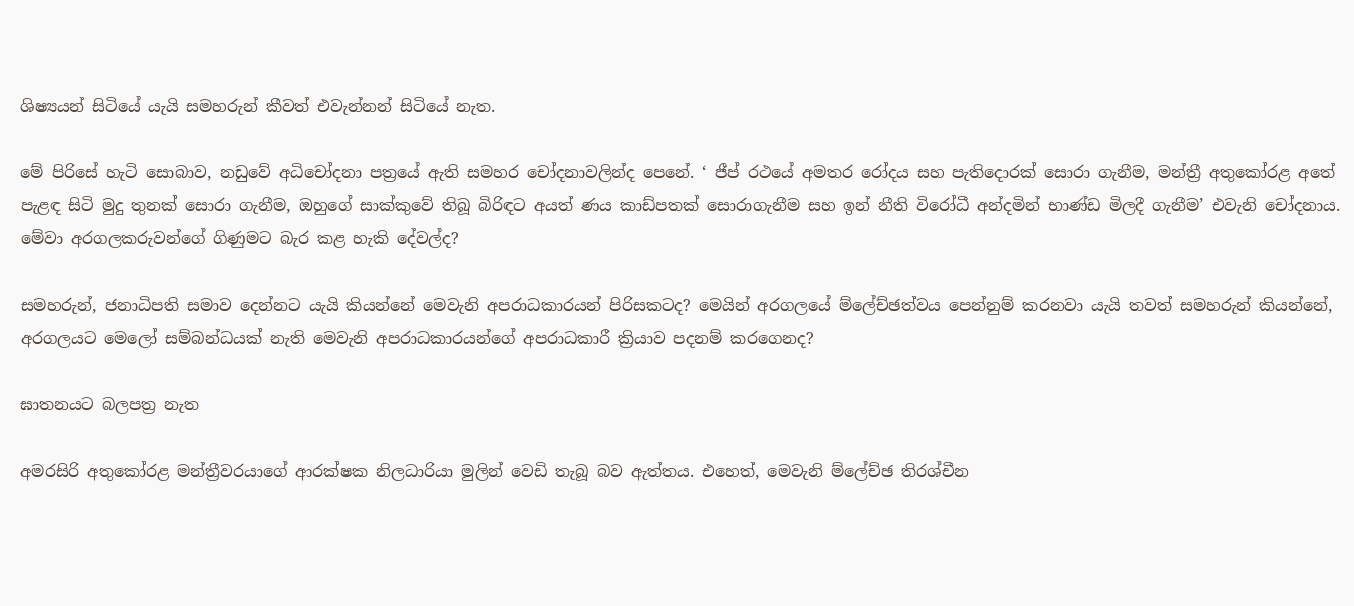ශිෂ්‍යයන් සිටියේ යැයි සමහරුන් කීවත් එවැන්නන් සිටියේ නැත.

මේ පිරිසේ හැටි සොබාව, නඩුවේ අධිචෝදනා පත්‍රයේ ඇති සමහර චෝදනාවලින්ද පෙනේ. ‘ ජීප් රථයේ අමතර රෝදය සහ පැතිදොරක් සොරා ගැනීම, මන්ත්‍රී අතුකෝරළ අතේ පැළඳ සිටි මුදු තුනක් සොරා ගැනීම, ඔහුගේ සාක්කුවේ තිබූ බිරිඳට අයත් ණය කාඩ්පතක් සොරාගැනීම සහ ඉන් නීති විරෝධී අන්දමින් භාණ්ඩ මිලදී ගැනීම’ එවැනි චෝදනාය. මේවා අරගලකරුවන්ගේ ගිණුමට බැර කළ හැකි දේවල්ද?

සමහරුන්, ජනාධිපති සමාව දෙන්නට යැයි කියන්නේ මෙවැනි අපරාධකාරයන් පිරිසකටද? මෙයින් අරගලයේ ම්ලේච්ඡත්වය පෙන්නුම් කරනවා යැයි තවත් සමහරුන් කියන්නේ, අරගලයට මෙලෝ සම්බන්ධයක් නැති මෙවැනි අපරාධකාරයන්ගේ අපරාධකාරී ක්‍රියාව පදනම් කරගෙනද?

ඝාතනයට බලපත්‍ර නැත

අමරසිරි අතුකෝරළ මන්ත්‍රීවරයාගේ ආරක්ෂක නිලධාරියා මුලින් වෙඩි තැබූ බව ඇත්තය. එහෙත්, මෙවැනි ම්ලේච්ඡ තිරශ්චීන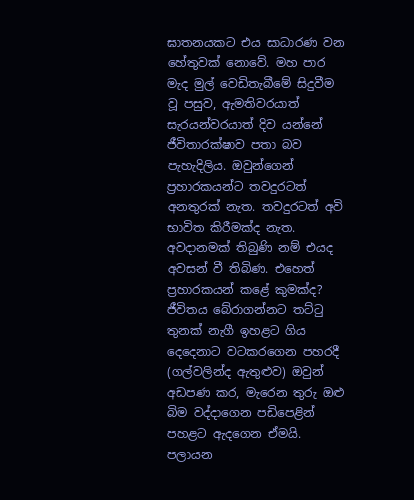ඝාතනයකට එය සාධාරණ වන හේතුවක් නොවේ. මහ පාර මැද මුල් වෙඩිතැබීමේ සිදුවීම වූ පසුව, ඇමතිවරයාත් සැරයන්වරයාත් දිව යන්නේ ජීවිතාරක්ෂාව පතා බව පැහැදිලිය. ඔවුන්ගෙන් ප්‍රහාරකයන්ට තවදුරටත් අනතුරක් නැත. තවදුරටත් අවි භාවිත කිරීමක්ද නැත. අවදානමක් තිබුණි නම් එයද අවසන් වී තිබිණ. එහෙත් ප්‍රහාරකයන් කළේ කුමක්ද? ජීවිතය බේරාගන්නට තට්ටු තුනක් නැගී ඉහළට ගිය දෙදෙනාට වටකරගෙන පහරදී (ගල්වලින්ද ඇතුළුව) ඔවුන් අඩපණ කර, මැරෙන තුරු ඔළු බිම වද්දාගෙන පඩිපෙළින් පහළට ඇදගෙන ඒමයි. පලායන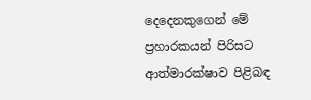දෙදෙනකුගෙන් මේ ප්‍රහාරකයන් පිරිසට ආත්මාරක්ෂාව පිළිබඳ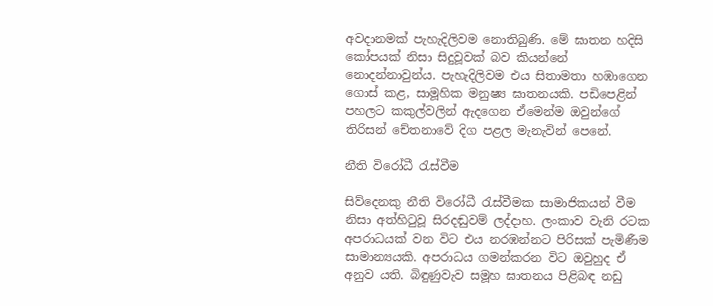අවදානමක් පැහැදිලිවම නොතිබුණි. මේ ඝාතන හදිසි කෝපයක් නිසා සිදුවූවක් බව කියන්නේ නොදන්නාවුන්ය. පැහැදිලිවම එය සිතාමතා හඹාගෙන ගොස් කළ, සාමූහික මනුෂ්‍ය ඝාතනයකි. පඩිපෙළින් පහලට කකුල්වලින් ඇදගෙන ඒමෙන්ම ඔවුන්ගේ තිරිසන් චේතනාවේ දිග පළල මැනැවින් පෙනේ.

නීති විරෝධී රැස්වීම

සිව්දෙනකු නීති විරෝධී රැස්වීමක සාමාජිකයන් වීම නිසා අත්හිටුවූ සිරදඬුවම් ලද්දාහ. ලංකාව වැනි රටක අපරාධයක් වන විට එය නරඹන්නට පිරිසක් පැමිණීම සාමාන්‍යයකි. අපරාධය ගමන්කරන විට ඔවුහුද ඒ අනුව යති. බිඳුණුවැව සමූහ ඝාතනය පිළිබඳ නඩු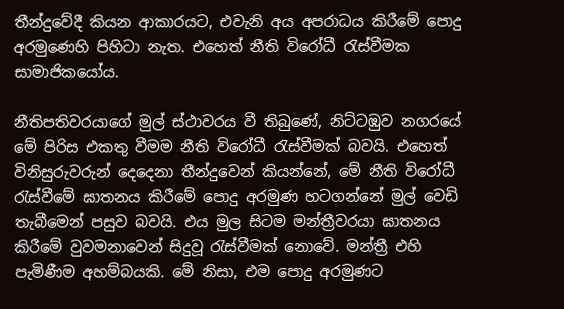තීන්දුවේදී කියන ආකාරයට, එවැනි අය අපරාධය කිරීමේ පොදු අරමුණෙහි පිහිටා නැත. එහෙත් නීති විරෝධී රැස්වීමක සාමාජිකයෝය.

නීතිපතිවරයාගේ මුල් ස්ථාවරය වී තිබුණේ, නිට්ටඹුව නගරයේ මේ පිරිස එකතු වීමම නීති විරෝධී රැස්වීමක් බවයි. එහෙත් විනිසුරුවරුන් දෙදෙනා තීන්දුවෙන් කියන්නේ, මේ නීති විරෝධී රැස්වීමේ ඝාතනය කිරීමේ පොදු අරමුණ හටගන්නේ මුල් වෙඩි තැබීමෙන් පසුව බවයි. එය මුල සිටම මන්ත්‍රීවරයා ඝාතනය කිරීමේ වුවමනාවෙන් සිදුවූ රැස්වීමක් නොවේ. මන්ත්‍රී එහි පැමිණීම අහම්බයකි. මේ නිසා, එම පොදු අරමුණට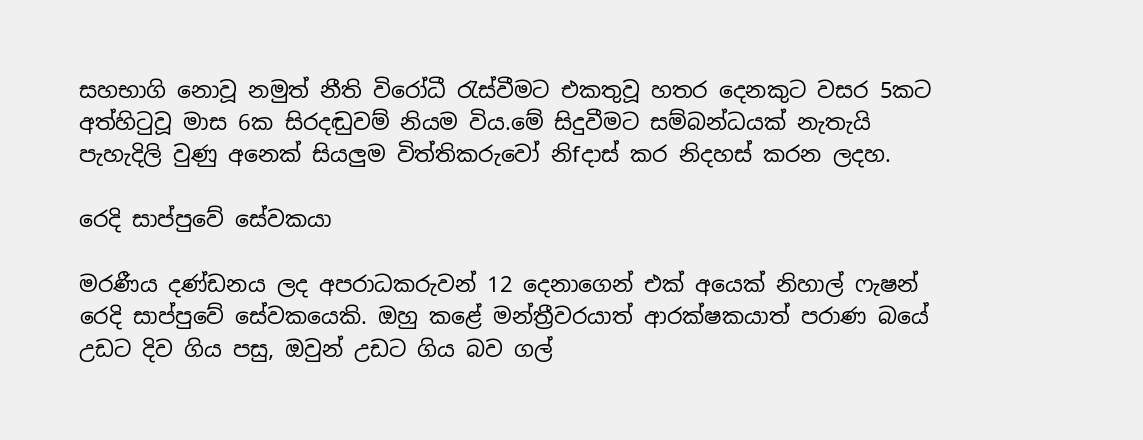සහභාගි නොවූ නමුත් නීති විරෝධී රැස්වීමට එකතුවූ හතර දෙනකුට වසර 5කට අත්හිටුවූ මාස 6ක සිරදඬුවම් නියම විය.මේ සිදුවීමට සම්බන්ධයක් නැතැයි පැහැදිලි වුණු අනෙක් සියලුම විත්තිකරුවෝ නිfදාස් කර නිදහස් කරන ලදහ.

රෙදි සාප්පුවේ සේවකයා

මරණීය දණ්ඩනය ලද අපරාධකරුවන් 12 දෙනාගෙන් එක් අයෙක් නිහාල් ෆැෂන් රෙදි සාප්පුවේ සේවකයෙකි. ඔහු කළේ මන්ත්‍රීවරයාත් ආරක්ෂකයාත් පරාණ බයේ උඩට දිව ගිය පසු, ඔවුන් උඩට ගිය බව ගල්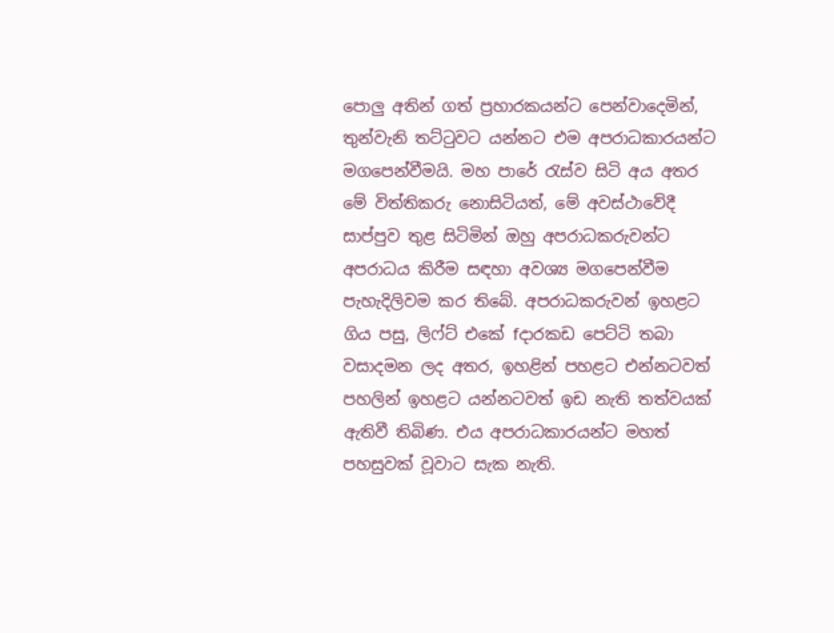පොලු අතින් ගත් ප්‍රහාරකයන්ට පෙන්වාදෙමින්, තුන්වැනි තට්ටුවට යන්නට එම අපරාධකාරයන්ට මගපෙන්වීමයි. මහ පාරේ රැස්ව සිටි අය අතර මේ විත්තිකරු නොසිටියත්, මේ අවස්ථාවේදී සාප්පුව තුළ සිටිමින් ඔහු අපරාධකරුවන්ට අපරාධය කිරීම සඳහා අවශ්‍ය මගපෙන්වීම පැහැදිලිවම කර තිබේ. අපරාධකරුවන් ඉහළට ගිය පසු, ලිෆ්ට් එකේ fදාරකඩ පෙට්ටි තබා වසාදමන ලද අතර, ඉහළින් පහළට එන්නටවත් පහලින් ඉහළට යන්නටවත් ඉඩ නැති තත්වයක් ඇතිවී තිබිණ. එය අපරාධකාරයන්ට මහත් පහසුවක් වූවාට සැක නැති.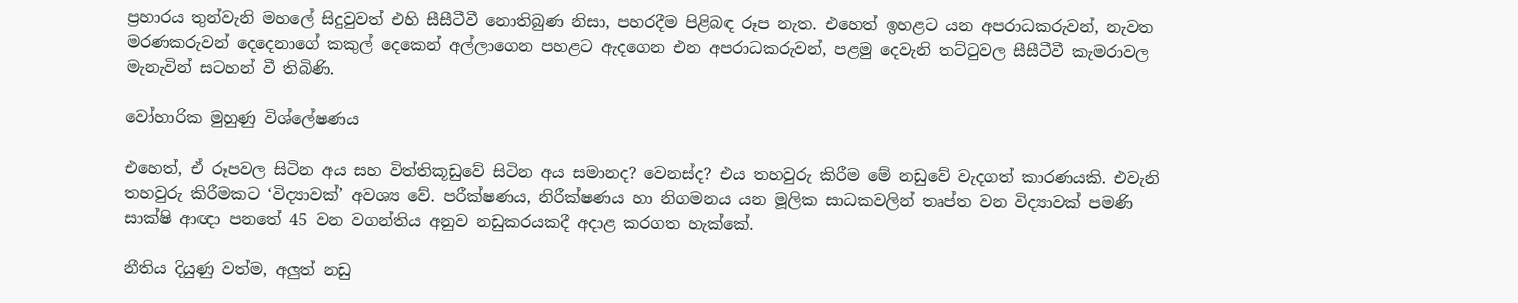ප්‍රහාරය තුන්වැනි මහලේ සිදුවුවත් එහි සීසීටීවී නොතිබුණ නිසා, පහරදීම පිළිබඳ රූප නැත. එහෙත් ඉහළට යන අපරාධකරුවන්, නැවත මරණකරුවන් දෙදෙනාගේ කකුල් දෙකෙන් අල්ලාගෙන පහළට ඇදගෙන එන අපරාධකරුවන්, පළමු දෙවැනි තට්ටුවල සීසීටීවී කැමරාවල මැනැවින් සටහන් වී තිබිණි.

වෝහාරික මුහුණු විශ්ලේෂණය

එහෙත්, ඒ රූපවල සිටින අය සහ විත්තිකූඩුවේ සිටින අය සමානද? වෙනස්ද? එය තහවුරු කිරීම මේ නඩුවේ වැදගත් කාරණයකි. එවැනි තහවුරු කිරීමකට ‘විද්‍යාවක්’ අවශ්‍ය වේ. පරීක්ෂණය, නිරීක්ෂණය හා නිගමනය යන මූලික සාධකවලින් තෘප්ත වන විද්‍යාවක් පමණි සාක්ෂි ආඥා පනතේ 45 වන වගන්තිය අනුව නඩුකරයකදී අදාළ කරගත හැක්කේ.

නීතිය දියුණු වත්ම, අලුත් නඩු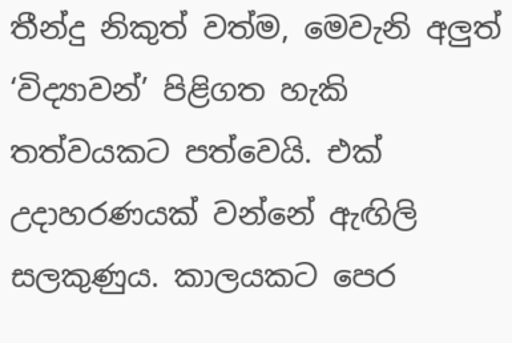තීන්දු නිකුත් වත්ම, මෙවැනි අලුත් ‘විද්‍යාවන්’ පිළිගත හැකි තත්වයකට පත්වෙයි. එක් උදාහරණයක් වන්නේ ඇඟිලි සලකුණුය. කාලයකට පෙර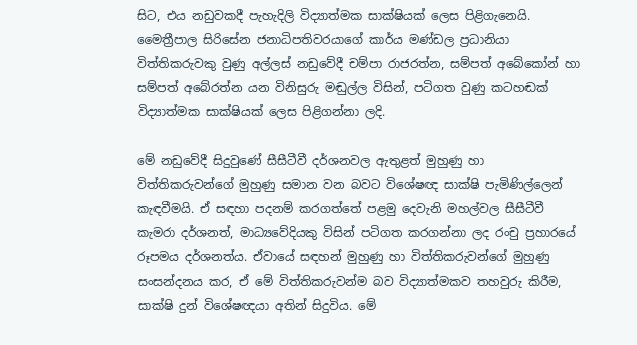සිට, එය නඩුවකදී පැහැදිලි විද්‍යාත්මක සාක්ෂියක් ලෙස පිළිගැනෙයි. මෛත්‍රීපාල සිරිසේන ජනාධිපතිවරයාගේ කාර්ය මණ්ඩල ප්‍රධානියා විත්තිකරුවකු වුණු අල්ලස් නඩුවේදී චම්පා රාජරත්න, සම්පත් අබේකෝන් හා සම්පත් අබේරත්න යන විනිසුරු මඬුල්ල විසින්, පටිගත වුණු කටහඬක් විද්‍යාත්මක සාක්ෂියක් ලෙස පිළිගන්නා ලදි.

මේ නඩුවේදී සිදුවුණේ සීසීටීවී දර්ශනවල ඇතුළත් මුහුණු හා විත්තිකරුවන්ගේ මුහුණු සමාන වන බවට විශේෂඥ සාක්ෂි පැමිණිල්ලෙන් කැඳවීමයි. ඒ සඳහා පදනම් කරගත්තේ පළමු දෙවැනි මහල්වල සීසීටීවී කැමරා දර්ශනත්, මාධ්‍යවේදියකු විසින් පටිගත කරගන්නා ලද රංචු ප්‍රහාරයේ රූපමය දර්ශනත්ය. ඒවායේ සඳහන් මුහුණු හා විත්තිකරුවන්ගේ මුහුණු සංසන්දනය කර, ඒ මේ විත්තිකරුවන්ම බව විද්‍යාත්මකව තහවුරු කිරීම, සාක්ෂි දුන් විශේෂඥයා අතින් සිදුවිය. මේ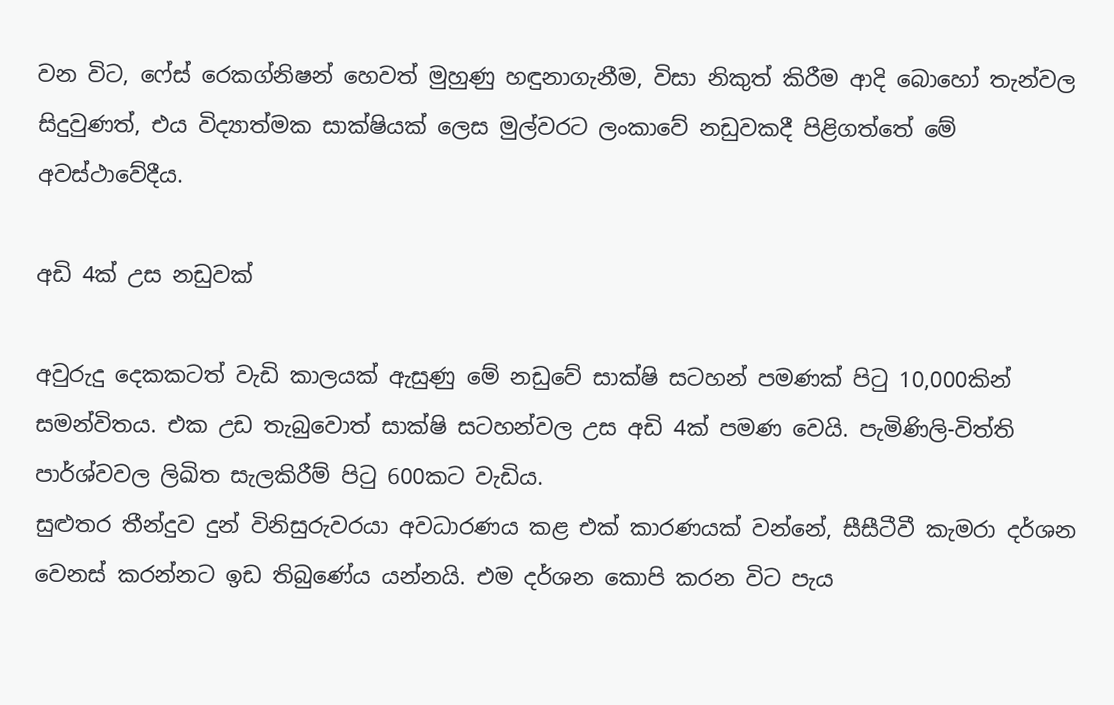වන විට, ෆේස් රෙකග්නිෂන් හෙවත් මුහුණු හඳුනාගැනීම, විසා නිකුත් කිරීම ආදි බොහෝ තැන්වල සිදුවුණත්, එය විද්‍යාත්මක සාක්ෂියක් ලෙස මුල්වරට ලංකාවේ නඩුවකදී පිළිගත්තේ මේ අවස්ථාවේදීය.

අඩි 4ක් උස නඩුවක්

අවුරුදු දෙකකටත් වැඩි කාලයක් ඇසුණු මේ නඩුවේ සාක්ෂි සටහන් පමණක් පිටු 10,000කින් සමන්විතය. එක උඩ තැබුවොත් සාක්ෂි සටහන්වල උස අඩි 4ක් පමණ වෙයි. පැමිණිලි-විත්ති පාර්ශ්වවල ලිඛිත සැලකිරීම් පිටු 600කට වැඩිය.
සුළුතර තීන්දුව දුන් විනිසුරුවරයා අවධාරණය කළ එක් කාරණයක් වන්නේ, සීසීටීවී කැමරා දර්ශන වෙනස් කරන්නට ඉඩ තිබුණේය යන්නයි. එම දර්ශන කොපි කරන විට පැය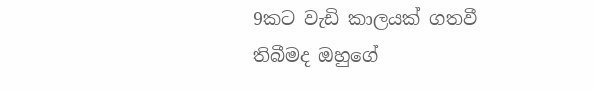9කට වැඩි කාලයක් ගතවී තිබීමද ඔහුගේ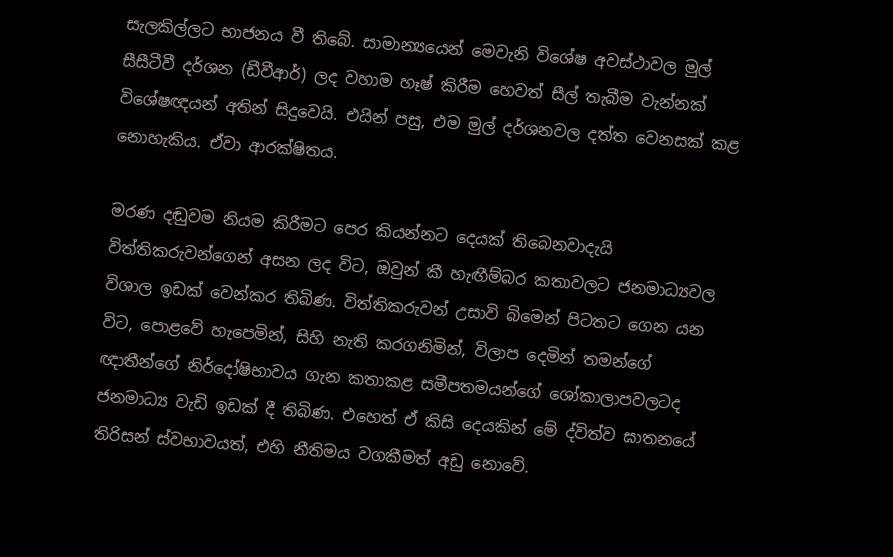සැලකිල්ලට භාජනය වී තිබේ. සාමාන්‍යයෙන් මෙවැනි විශේෂ අවස්ථාවල මුල් සීසීටීවී දර්ශන (ඩීවීආර්) ලද වහාම හෑෂ් කිරීම හෙවත් සීල් තැබීම වැන්නක් විශේෂඥයන් අතින් සිදුවෙයි. එයින් පසු, එම මුල් දර්ශනවල දත්ත වෙනසක් කළ නොහැකිය. ඒවා ආරක්ෂිතය.

මරණ දඬුවම නියම කිරීමට පෙර කියන්නට දෙයක් තිබෙනවාදැයි විත්තිකරුවන්ගෙන් අසන ලද විට, ඔවුන් කී හැඟීම්බර කතාවලට ජනමාධ්‍යවල විශාල ඉඩක් වෙන්කර තිබිණ. විත්තිකරුවන් උසාවි බිමෙන් පිටතට ගෙන යන විට, පොළවේ හැපෙමින්, සිහි නැති කරගනිමින්, විලාප දෙමින් තමන්ගේ ඥාතීන්ගේ නිර්දෝෂිභාවය ගැන කතාකළ සමීපතමයන්ගේ ශෝකාලාපවලටද ජනමාධ්‍ය වැඩි ඉඩක් දී තිබිණ. එහෙත් ඒ කිසි දෙයකින් මේ ද්විත්ව ඝාතනයේ තිරිසන් ස්වභාවයත්, එහි නීතිමය වගකීමත් අඩු නොවේ.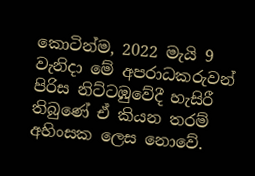කොටින්ම, 2022 මැයි 9 වැනිදා මේ අපරාධකරුවන් පිරිස නිට්ටඹුවේදී හැසිරී තිබුණේ ඒ කියන තරම් අහිංසක ලෙස නොවේ.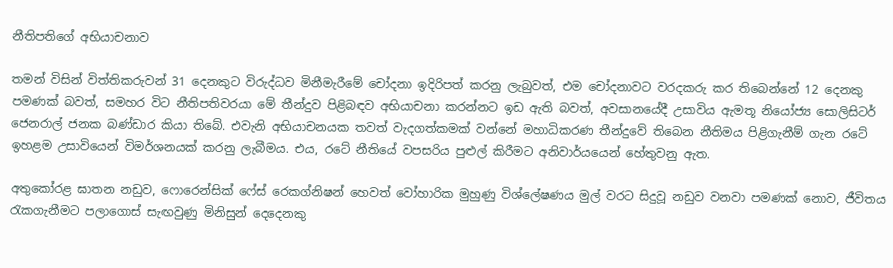නීතිපතිගේ අභියාචනාව

තමන් විසින් විත්තිකරුවන් 31 දෙනකුට විරුද්ධව මිනීමැරීමේ චෝදනා ඉදිරිපත් කරනු ලැබුවත්, එම චෝදනාවට වරදකරු කර තිබෙන්නේ 12 දෙනකු පමණක් බවත්, සමහර විට නීතිපතිවරයා මේ තීන්දුව පිළිබඳව අභියාචනා කරන්නට ඉඩ ඇති බවත්, අවසානයේදී උසාවිය ඇමතූ නියෝජ්‍ය සොලිසිටර් ජෙනරාල් ජනක බණ්ඩාර කියා තිබේ. එවැනි අභියාචනයක තවත් වැදගත්කමක් වන්නේ මහාධිකරණ තීන්දුවේ තිබෙන නීතිමය පිළිගැනීම් ගැන රටේ ඉහළම උසාවියෙන් විමර්ශනයක් කරනු ලැබීමය. එය, රටේ නීතියේ වපසරිය පුළුල් කිරීමට අනිවාර්යයෙන් හේතුවනු ඇත.

අතුකෝරළ ඝාතන නඩුව, ෆොරෙන්සික් ෆේස් රෙකග්නිෂන් හෙවත් වෝහාරික මුහුණු විශ්ලේෂණය මුල් වරට සිදුවූ නඩුව වනවා පමණක් නොව, ජීවිතය රැකගැනීමට පලාගොස් සැඟවුණු මිනිසුන් දෙදෙනකු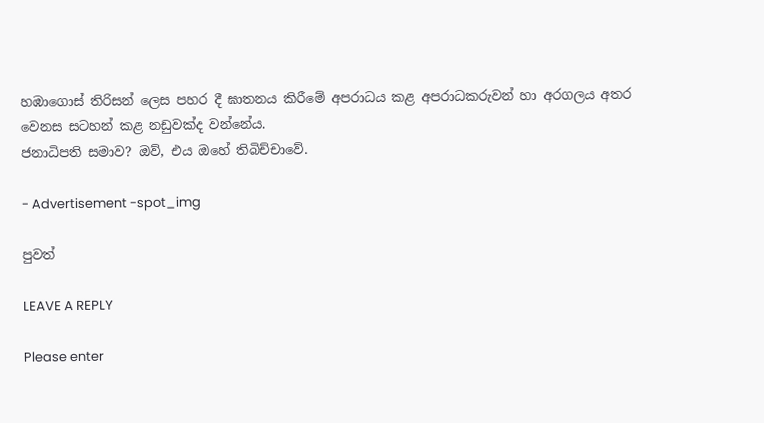හඹාගොස් තිරිසන් ලෙස පහර දී ඝාතනය කිරීමේ අපරාධය කළ අපරාධකරුවන් හා අරගලය අතර වෙනස සටහන් කළ නඩුවක්ද වන්නේය.
ජනාධිපති සමාව? ඔව්, එය ඔහේ තිබිච්චාවේ.

- Advertisement -spot_img

පුවත්

LEAVE A REPLY

Please enter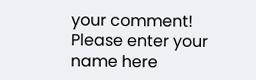your comment!
Please enter your name here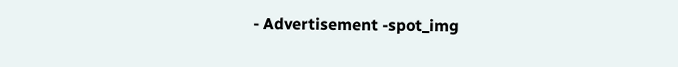- Advertisement -spot_img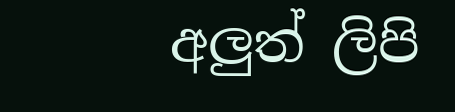අලුත් ලිපි